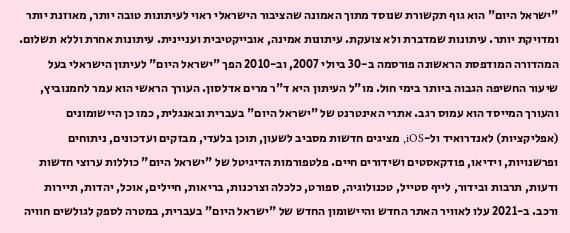"ישראל היום" הוא גוף תקשורת שנוסד מתוך האמונה שהציבור הישראלי ראוי לעיתונות טובה יותר, מאוזנת יותר ומדויקת יותר. עיתונות שמדברת ולא צועקת. עיתונות אמינה, אובייקטיבית ועניינית. עיתונות אחרת וללא תשלום. המהדורה המודפסת הראשונה פורסמה ב-30 ביולי 2007, וב-2010 הפך "ישראל היום" לעיתון הישראלי בעל שיעור החשיפה הגבוה ביותר בימי חול. מו"ל העיתון היא ד"ר מרים אדלסון. העורך הראשי הוא עמר לחמנוביץ, והעורך המייסד הוא עמוס רגב. אתרי האינטרנט של "ישראל היום" בעברית ובאנגלית, כמו כן היישומונים (אפליקציות) לאנדרואיד ול-iOS, מציגים חדשות מסביב לשעון, תוכן בלעדי, מבזקים ועדכונים, ניתוחים ופרשנויות, וידיאו, פודקאסטים ושידורים חיים. פלטפורמות הדיגיטל של "ישראל היום" כוללות ערוצי חדשות ודעות, תרבות ובידור, לייף סטייל, טכנולוגיה, ספורט, כלכלה וצרכנות, בריאות, חיילים, אוכל, יהדות, תיירות ורכב. ב-2021 עלו לאוויר האתר החדש והיישומון החדש של "ישראל היום" בעברית, במטרה לספק לגולשים חוויה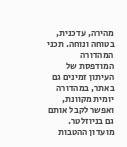מהירה, עדכנית, בטוחה ונוחה. תכני המהדורה המודפסת של העיתון זמינים גם באתר, במהדורה יומית מקוונת, ואפשר לקבל אותם גם בניוזלטר. מועדון ההטבות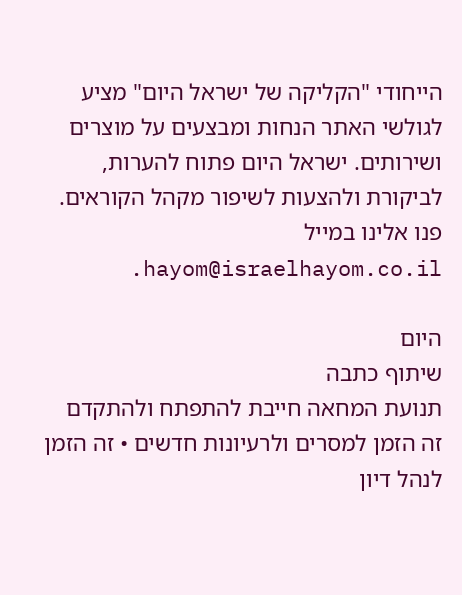הייחודי "הקליקה של ישראל היום" מציע לגולשי האתר הנחות ומבצעים על מוצרים ושירותים. ישראל היום פתוח להערות, לביקורת ולהצעות לשיפור מקהל הקוראים. פנו אלינו במייל hayom@israelhayom.co.il.

היום
שיתוף כתבה
תנועת המחאה חייבת להתפתח ולהתקדם
זה הזמן למסרים ולרעיונות חדשים • זה הזמן לנהל דיון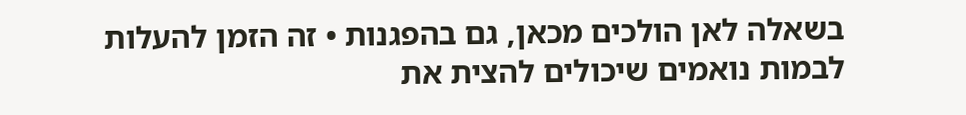בשאלה לאן הולכים מכאן, גם בהפגנות • זה הזמן להעלות לבמות נואמים שיכולים להצית את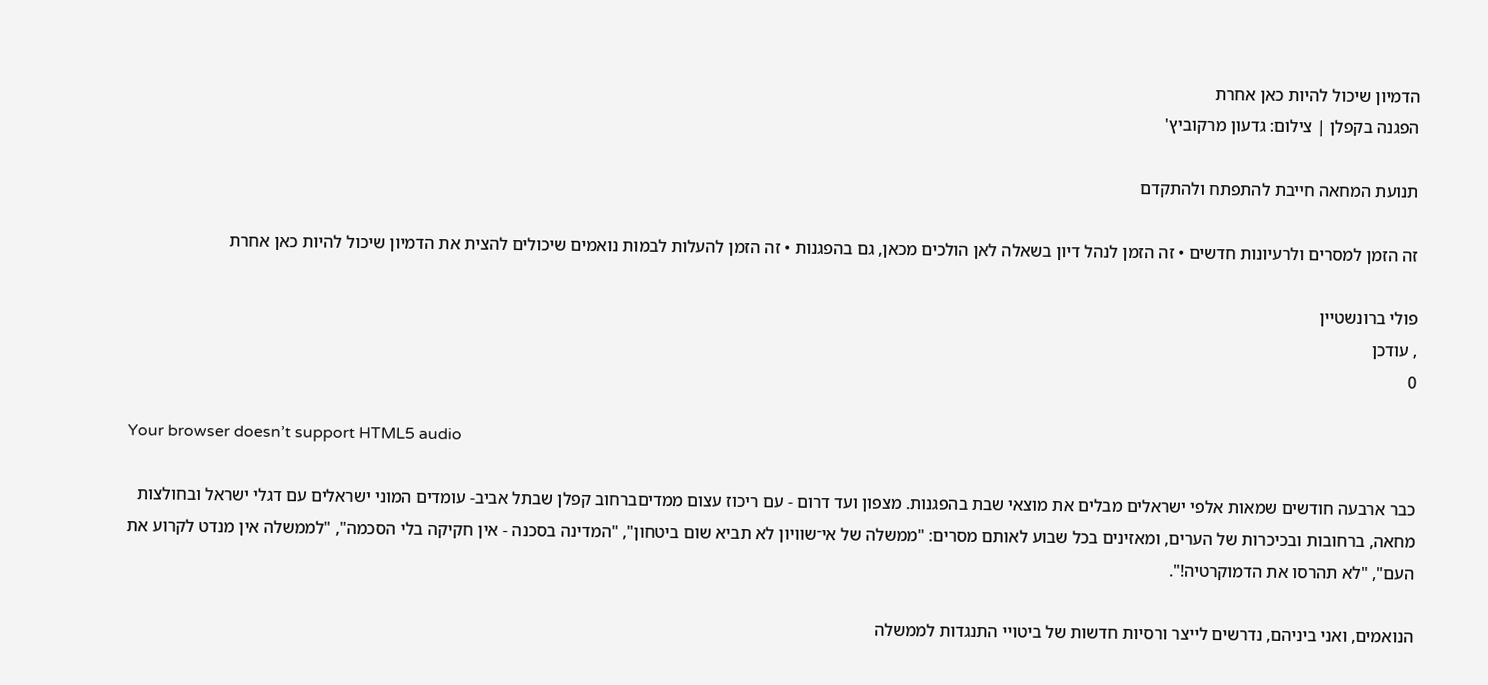הדמיון שיכול להיות כאן אחרת
הפגנה בקפלן | צילום: גדעון מרקוביץ'

תנועת המחאה חייבת להתפתח ולהתקדם

זה הזמן למסרים ולרעיונות חדשים • זה הזמן לנהל דיון בשאלה לאן הולכים מכאן, גם בהפגנות • זה הזמן להעלות לבמות נואמים שיכולים להצית את הדמיון שיכול להיות כאן אחרת

פולי ברונשטיין
, עודכן
0

Your browser doesn’t support HTML5 audio

כבר ארבעה חודשים שמאות אלפי ישראלים מבלים את מוצאי שבת בהפגנות. מצפון ועד דרום - עם ריכוז עצום ממדיםברחוב קפלן שבתל אביב- עומדים המוני ישראלים עם דגלי ישראל ובחולצות מחאה, ברחובות ובכיכרות של הערים, ומאזינים בכל שבוע לאותם מסרים: "ממשלה של אי־שוויון לא תביא שום ביטחון", "המדינה בסכנה - אין חקיקה בלי הסכמה", "לממשלה אין מנדט לקרוע את העם", "לא תהרסו את הדמוקרטיה!".

הנואמים, ואני ביניהם, נדרשים לייצר ורסיות חדשות של ביטויי התנגדות לממשלה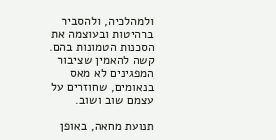ולמהלכיה, ולהסביר ברהיטות ובעוצמה את הסכנות הטמונות בהם. קשה להאמין שציבור המפגינים לא מאס בנאומים, שחוזרים על עצמם שוב ושוב.

תנועת מחאה, באופן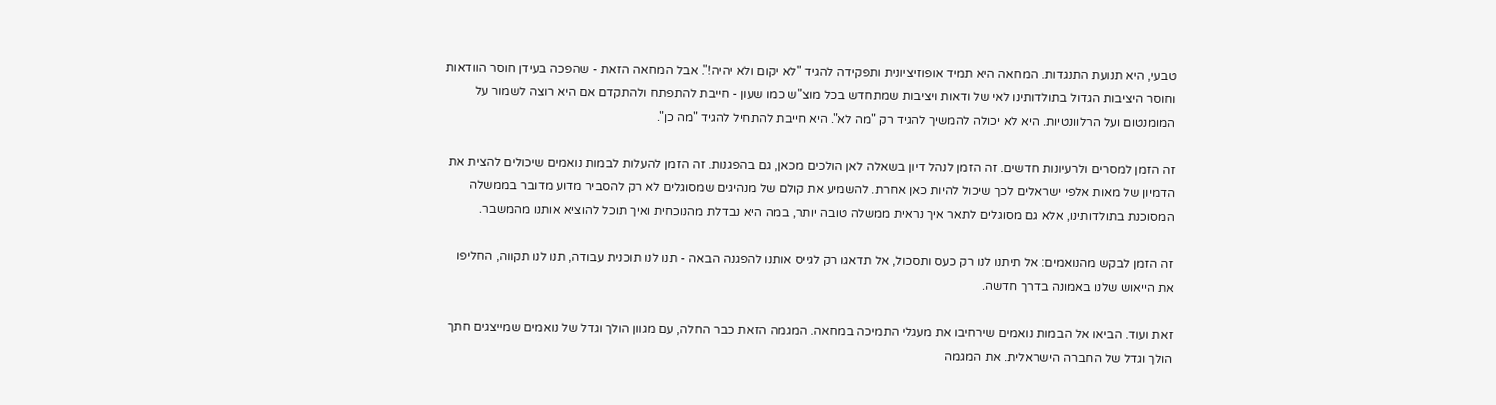טבעי, היא תנועת התנגדות. המחאה היא תמיד אופוזיציונית ותפקידה להגיד "לא יקום ולא יהיה!". אבל המחאה הזאת - שהפכה בעידן חוסר הוודאות וחוסר היציבות הגדול בתולדותינו לאי של ודאות ויציבות שמתחדש בכל מוצ"ש כמו שעון - חייבת להתפתח ולהתקדם אם היא רוצה לשמור על המומנטום ועל הרלוונטיות. היא לא יכולה להמשיך להגיד רק "מה לא". היא חייבת להתחיל להגיד "מה כן".

זה הזמן למסרים ולרעיונות חדשים. זה הזמן לנהל דיון בשאלה לאן הולכים מכאן, גם בהפגנות. זה הזמן להעלות לבמות נואמים שיכולים להצית את הדמיון של מאות אלפי ישראלים לכך שיכול להיות כאן אחרת. להשמיע את קולם של מנהיגים שמסוגלים לא רק להסביר מדוע מדובר בממשלה המסוכנת בתולדותינו, אלא גם מסוגלים לתאר איך נראית ממשלה טובה יותר, במה היא נבדלת מהנוכחית ואיך תוכל להוציא אותנו מהמשבר.

זה הזמן לבקש מהנואמים: אל תיתנו לנו רק כעס ותסכול, אל תדאגו רק לגייס אותנו להפגנה הבאה - תנו לנו תוכנית עבודה, תנו לנו תקווה, החליפו את הייאוש שלנו באמונה בדרך חדשה.

זאת ועוד. הביאו אל הבמות נואמים שירחיבו את מעגלי התמיכה במחאה. המגמה הזאת כבר החלה, עם מגוון הולך וגדל של נואמים שמייצגים חתך הולך וגדל של החברה הישראלית. את המגמה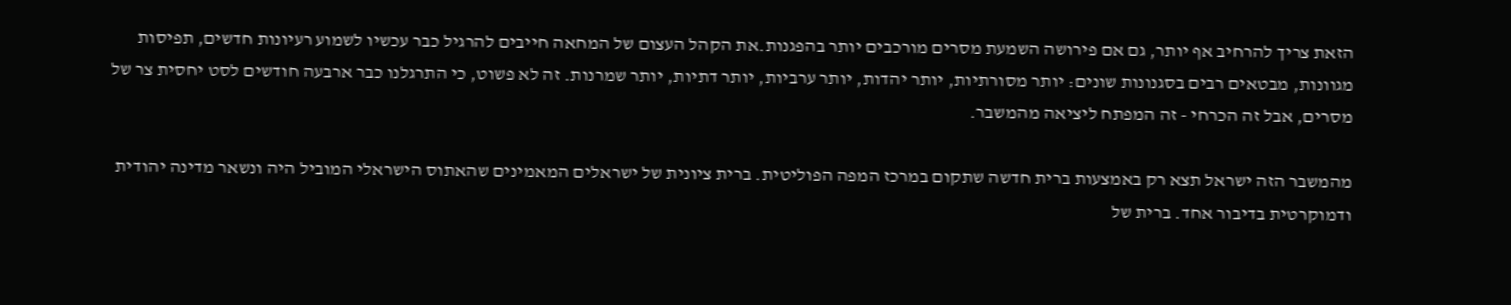הזאת צריך להרחיב אף יותר, גם אם פירושה השמעת מסרים מורכבים יותר בהפגנות.את הקהל העצום של המחאה חייבים להרגיל כבר עכשיו לשמוע רעיונות חדשים, תפיסות מגוונות, מבטאים רבים בסגנונות שונים: יותר מסורתיות, יותר יהדות, יותר ערביות, יותר דתיות, יותר שמרנות. זה לא פשוט, כי התרגלנו כבר ארבעה חודשים לסט יחסית צר של מסרים, אבל זה הכרחי - זה המפתח ליציאה מהמשבר.

מהמשבר הזה ישראל תצא רק באמצעות ברית חדשה שתקום במרכז המפה הפוליטית. ברית ציונית של ישראלים המאמינים שהאתוס הישראלי המוביל היה ונשאר מדינה יהודית ודמוקרטית בדיבור אחד. ברית של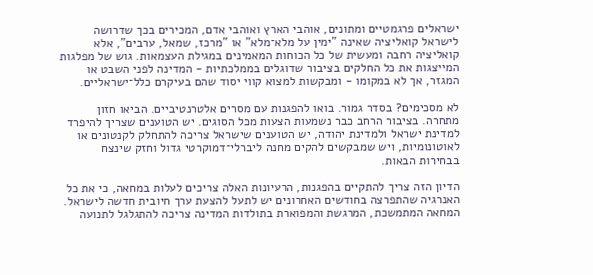ישראלים פרגמטיים ומתונים, אוהבי הארץ ואוהבי אדם, המכירים בכך שדרושה לישראל קואליציה שאינה "ימין על מלא־מלא" או "מרכז, שמאל, ערבים", אלא קואליציה רחבה ומעשית של כל הכוחות המאמינים במגילת העצמאות. גוש של מפלגות המייצגות את כל החלקים בציבור שדוגלים בממלכתיות - המדינה לפני השבט או המגזר, אך לא במקומו - ומבקשות למצוא קווי יסוד שהם בעיקרם כלל־ישראליים.

לא מסכימים? בסדר גמור. בואו להפגנות עם מסרים אלטרנטיביים. הביאו חזון מתחרה. בציבור הרחב כבר נשמעות הצעות מכל הסוגים. יש הטוענים שצריך להיפרד למדינת ישראל ולמדינת יהודה, יש הטוענים שישראל צריכה להתחלק לקנטונים או לאוטונומיות, ויש שמבקשים להקים מחנה ליברלי־דמוקרטי גדול וחזק שינצח בבחירות הבאות.

הדיון הזה צריך להתקיים בהפגנות, הרעיונות האלה צריכים לעלות במחאה, כי את כל האנרגיה שהתפרצה בחודשים האחרונים יש לתעל להצעת ערך חיובית חדשה לישראל. המחאה המתמשכת, המרגשת והמפוארת בתולדות המדינה צריכה להתגלגל לתנועה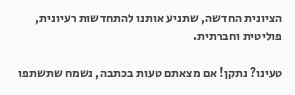הציונית החדשה, שתניע אותנו להתחדשות רעיונית, פוליטית וחברתית.

טעינו? נתקן! אם מצאתם טעות בכתבה, נשמח שתשתפו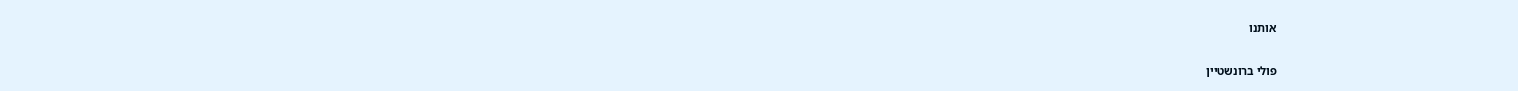אותנו

פולי ברונשטיין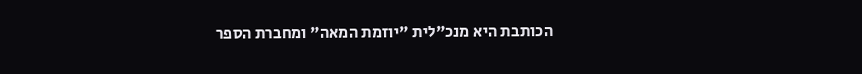הכותבת היא מנכ"לית "יוזמת המאה" ומחברת הספר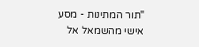"תור המתינות - מסע אישי מהשמאל אל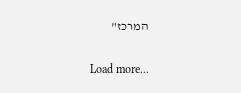המרכז"

Load more...